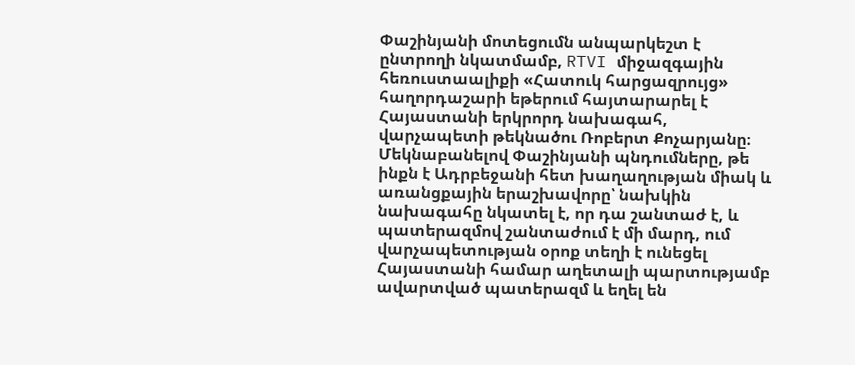Փաշինյանի մոտեցումն անպարկեշտ է ընտրողի նկատմամբ, RTVI միջազգային հեռուստաալիքի «Հատուկ հարցազրույց» հաղորդաշարի եթերում հայտարարել է Հայաստանի երկրորդ նախագահ, վարչապետի թեկնածու Ռոբերտ Քոչարյանը։
Մեկնաբանելով Փաշինյանի պնդումները, թե ինքն է Ադրբեջանի հետ խաղաղության միակ և առանցքային երաշխավորը՝ նախկին նախագահը նկատել է, որ դա շանտաժ է, և պատերազմով շանտաժում է մի մարդ, ում վարչապետության օրոք տեղի է ունեցել Հայաստանի համար աղետալի պարտությամբ ավարտված պատերազմ և եղել են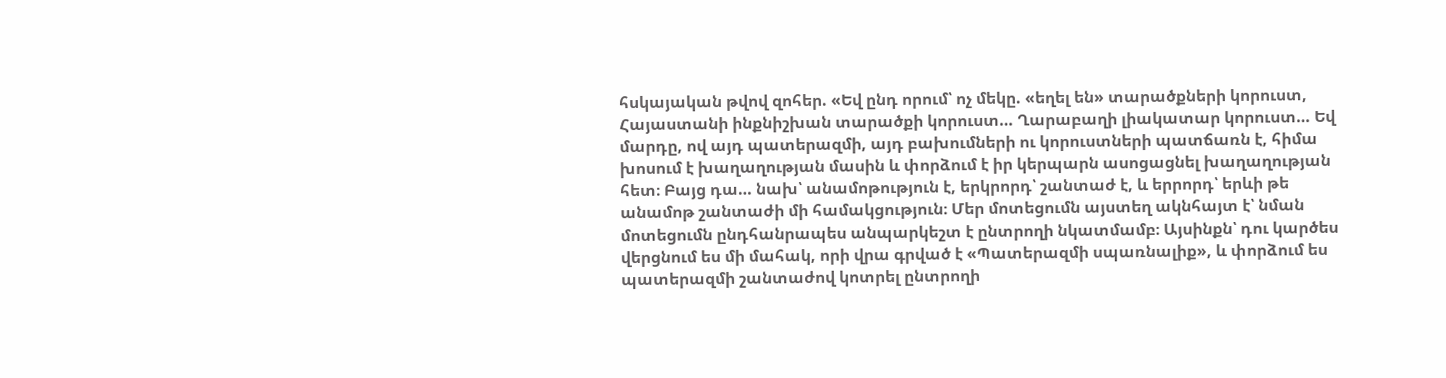հսկայական թվով զոհեր. «Եվ ընդ որում՝ ոչ մեկը. «եղել են» տարածքների կորուստ, Հայաստանի ինքնիշխան տարածքի կորուստ… Ղարաբաղի լիակատար կորուստ… Եվ մարդը, ով այդ պատերազմի, այդ բախումների ու կորուստների պատճառն է, հիմա խոսում է խաղաղության մասին և փորձում է իր կերպարն ասոցացնել խաղաղության հետ։ Բայց դա… նախ՝ անամոթություն է, երկրորդ՝ շանտաժ է, և երրորդ՝ երևի թե անամոթ շանտաժի մի համակցություն։ Մեր մոտեցումն այստեղ ակնհայտ է՝ նման մոտեցումն ընդհանրապես անպարկեշտ է ընտրողի նկատմամբ։ Այսինքն՝ դու կարծես վերցնում ես մի մահակ, որի վրա գրված է «Պատերազմի սպառնալիք», և փորձում ես պատերազմի շանտաժով կոտրել ընտրողի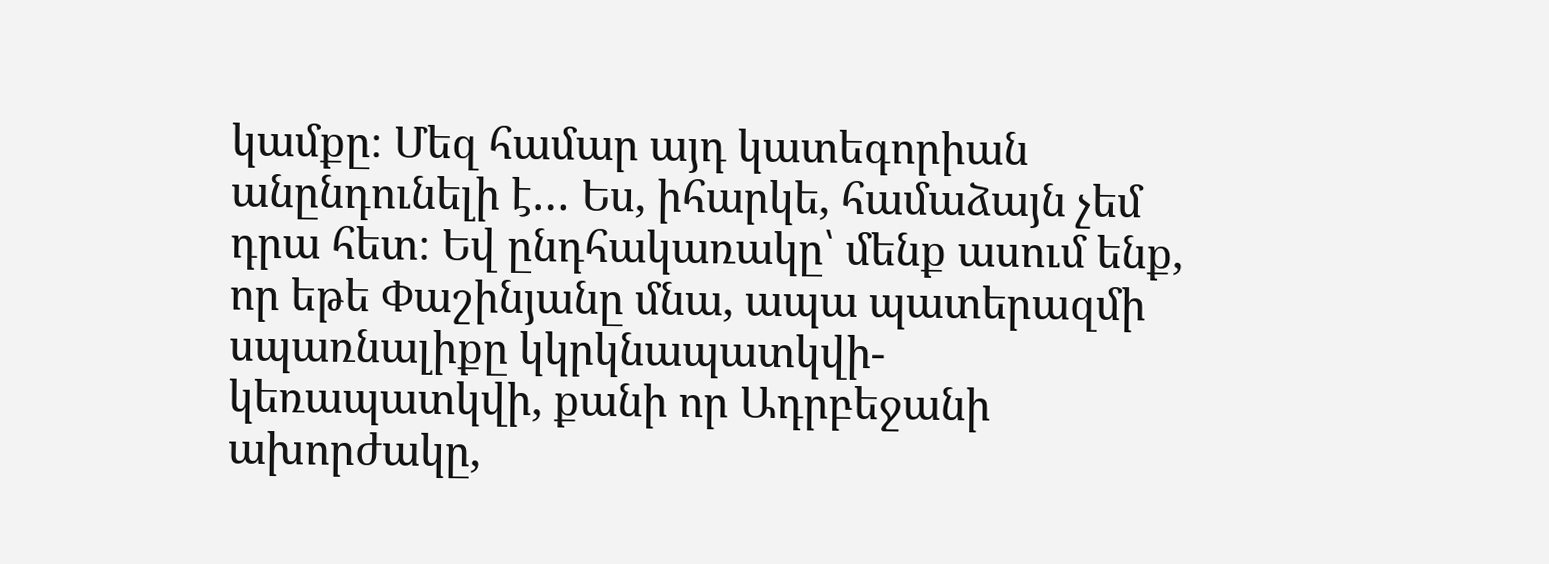կամքը։ Մեզ համար այդ կատեգորիան անընդունելի է… Ես, իհարկե, համաձայն չեմ դրա հետ։ Եվ ընդհակառակը՝ մենք ասում ենք, որ եթե Փաշինյանը մնա, ապա պատերազմի սպառնալիքը կկրկնապատկվի-կեռապատկվի, քանի որ Ադրբեջանի ախորժակը,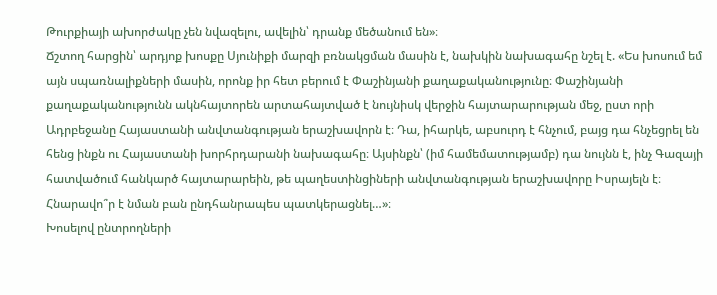Թուրքիայի ախորժակը չեն նվազելու, ավելին՝ դրանք մեծանում են»։
Ճշտող հարցին՝ արդյոք խոսքը Սյունիքի մարզի բռնակցման մասին է, նախկին նախագահը նշել է. «Ես խոսում եմ այն սպառնալիքների մասին, որոնք իր հետ բերում է Փաշինյանի քաղաքականությունը։ Փաշինյանի քաղաքականությունն ակնհայտորեն արտահայտված է նույնիսկ վերջին հայտարարության մեջ, ըստ որի Ադրբեջանը Հայաստանի անվտանգության երաշխավորն է։ Դա, իհարկե, աբսուրդ է հնչում, բայց դա հնչեցրել են հենց ինքն ու Հայաստանի խորհրդարանի նախագահը։ Այսինքն՝ (իմ համեմատությամբ) դա նույնն է, ինչ Գազայի հատվածում հանկարծ հայտարարեին, թե պաղեստինցիների անվտանգության երաշխավորը Իսրայելն է։ Հնարավո՞ր է նման բան ընդհանրապես պատկերացնել…»։
Խոսելով ընտրողների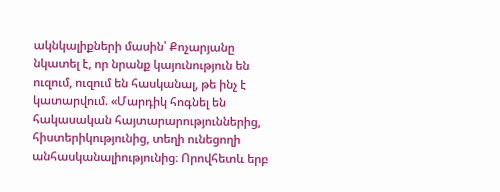ակնկալիքների մասին՝ Քոչարյանը նկատել է, որ նրանք կայունություն են ուզում, ուզում են հասկանալ, թե ինչ է կատարվում. «Մարդիկ հոգնել են հակասական հայտարարություններից, հիստերիկությունից, տեղի ունեցողի անհասկանալիությունից։ Որովհետև երբ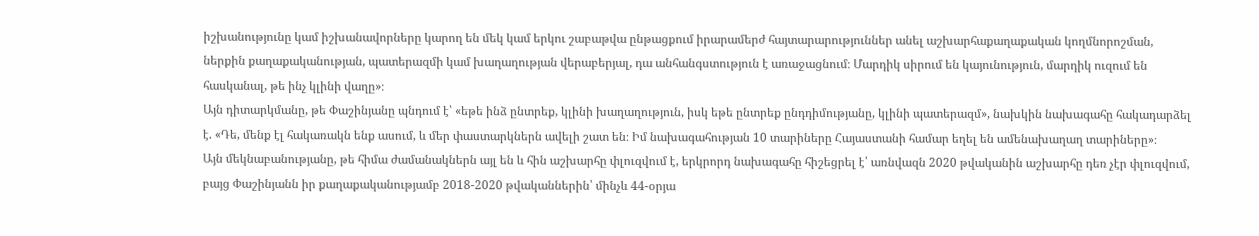իշխանությունը կամ իշխանավորները կարող են մեկ կամ երկու շաբաթվա ընթացքում իրարամերժ հայտարարություններ անել աշխարհաքաղաքական կողմնորոշման, ներքին քաղաքականության, պատերազմի կամ խաղաղության վերաբերյալ, դա անհանգստություն է առաջացնում։ Մարդիկ սիրում են կայունություն, մարդիկ ուզում են հասկանալ, թե ինչ կլինի վաղը»։
Այն դիտարկմանը, թե Փաշինյանը պնդում է՝ «եթե ինձ ընտրեք, կլինի խաղաղություն, իսկ եթե ընտրեք ընդդիմությանը, կլինի պատերազմ», նախկին նախագահը հակադարձել է. «Դե, մենք էլ հակառակն ենք ասում, և մեր փաստարկներն ավելի շատ են։ Իմ նախագահության 10 տարիները Հայաստանի համար եղել են ամենախաղաղ տարիները»։
Այն մեկնաբանությանը, թե հիմա ժամանակներն այլ են և հին աշխարհը փլուզվում է, երկրորդ նախագահը հիշեցրել է՝ առնվազն 2020 թվականին աշխարհը դեռ չէր փլուզվում, բայց Փաշինյանն իր քաղաքականությամբ 2018-2020 թվականներին՝ մինչև 44-օրյա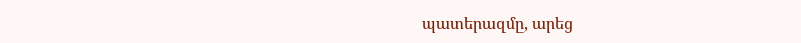պատերազմը, արեց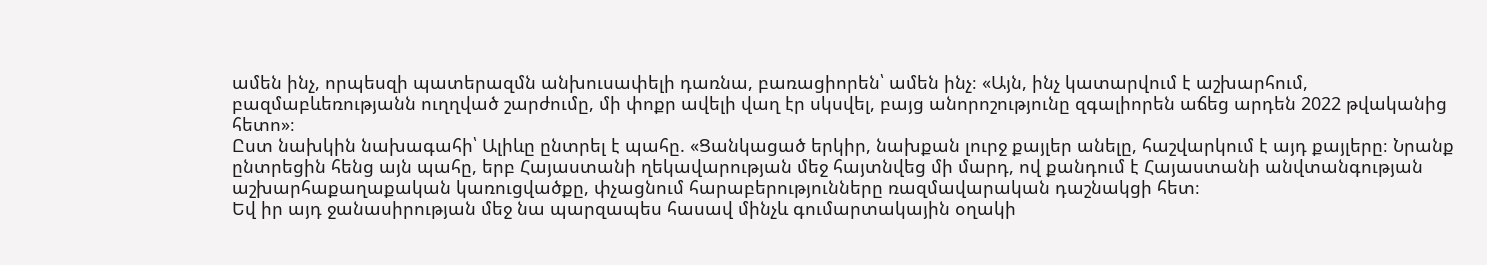ամեն ինչ, որպեսզի պատերազմն անխուսափելի դառնա, բառացիորեն՝ ամեն ինչ։ «Այն, ինչ կատարվում է աշխարհում, բազմաբևեռությանն ուղղված շարժումը, մի փոքր ավելի վաղ էր սկսվել, բայց անորոշությունը զգալիորեն աճեց արդեն 2022 թվականից հետո»։
Ըստ նախկին նախագահի՝ Ալիևը ընտրել է պահը. «Ցանկացած երկիր, նախքան լուրջ քայլեր անելը, հաշվարկում է այդ քայլերը։ Նրանք ընտրեցին հենց այն պահը, երբ Հայաստանի ղեկավարության մեջ հայտնվեց մի մարդ, ով քանդում է Հայաստանի անվտանգության աշխարհաքաղաքական կառուցվածքը, փչացնում հարաբերությունները ռազմավարական դաշնակցի հետ։
Եվ իր այդ ջանասիրության մեջ նա պարզապես հասավ մինչև գումարտակային օղակի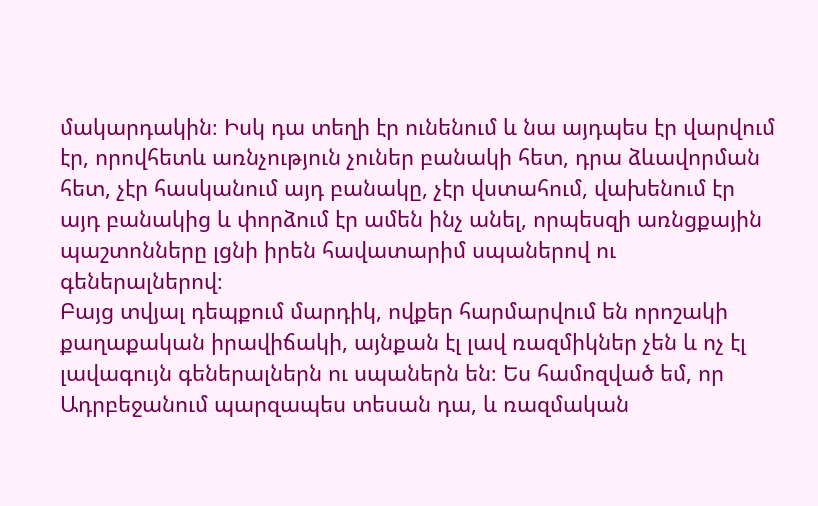մակարդակին։ Իսկ դա տեղի էր ունենում և նա այդպես էր վարվում էր, որովհետև առնչություն չուներ բանակի հետ, դրա ձևավորման հետ, չէր հասկանում այդ բանակը, չէր վստահում, վախենում էր այդ բանակից և փորձում էր ամեն ինչ անել, որպեսզի առնցքային պաշտոնները լցնի իրեն հավատարիմ սպաներով ու գեներալներով։
Բայց տվյալ դեպքում մարդիկ, ովքեր հարմարվում են որոշակի քաղաքական իրավիճակի, այնքան էլ լավ ռազմիկներ չեն և ոչ էլ լավագույն գեներալներն ու սպաներն են։ Ես համոզված եմ, որ Ադրբեջանում պարզապես տեսան դա, և ռազմական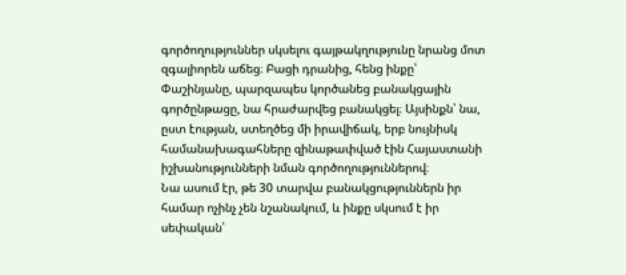գործողություններ սկսելու գայթակղությունը նրանց մոտ զգալիորեն աճեց։ Բացի դրանից, հենց ինքը՝ Փաշինյանը, պարզապես կործանեց բանակցային գործընթացը, նա հրաժարվեց բանակցել։ Այսինքն՝ նա, ըստ էության, ստեղծեց մի իրավիճակ, երբ նույնիսկ համանախագահները զինաթափված էին Հայաստանի իշխանությունների նման գործողություններով։
Նա ասում էր, թե 30 տարվա բանակցություններն իր համար ոչինչ չեն նշանակում, և ինքը սկսում է իր սեփական՝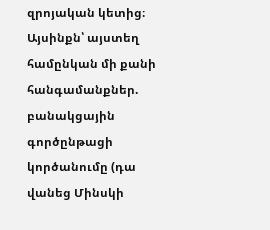զրոյական կետից։ Այսինքն՝ այստեղ համընկան մի քանի հանգամանքներ. բանակցային գործընթացի կործանումը (դա վանեց Մինսկի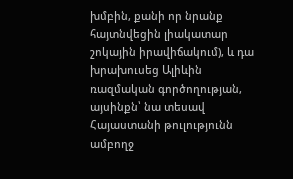խմբին, քանի որ նրանք հայտնվեցին լիակատար շոկային իրավիճակում), և դա խրախուսեց Ալիևին ռազմական գործողության, այսինքն՝ նա տեսավ Հայաստանի թուլությունն ամբողջ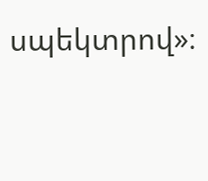սպեկտրով»։